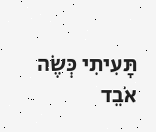תָּעִיתִי כְּשֶׂה אֹבֵד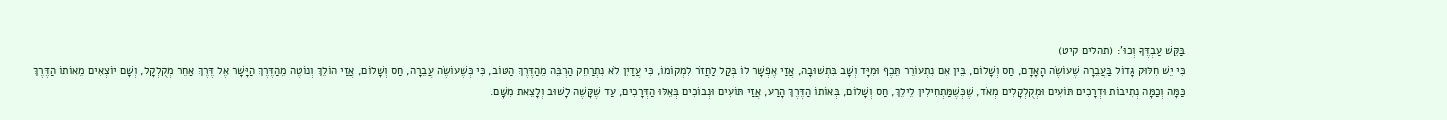בַּקֵּשׁ עַבְדֶּךָ וְכוּ’: (תהלים קיט)
כִּי יֵשׁ חִלּוּק גָּדוֹל בַּעֲבֵרָה שֶׁעוֹשֶׂה הָאָדָם, חַס וְשָׁלוֹם, בֵּין אִם נִתְעוֹרֵר תֵּכֶף וּמִיָּד וְשָׁב בִּתְשׁוּבָה, אֲזַי אֶפְשָׁר לוֹ בְּקַל לַחֲזֹר לִמְקוֹמוֹ, כִּי עֲדַיִן לֹא נִתְרַחֵק הַרְבֵּה מֵהַדֶּרֶךְ הַטּוֹב, כִּי כְּשֶׁעוֹשֶׂה עֲבֵרָה, חַס וְשָׁלוֹם, אֲזַי הוֹלֵךְ וְנוֹטֶה מֵהַדֶּרֶךְ הַיָּשָׁר אֶל דֶּרֶךְ אַחֵר מְקֻלְקָל, וְשָׁם יוֹצְאִים מֵאוֹתוֹ הַדֶּרֶךְ כַּמָּה וְכַמָּה נְתִיבוֹת וּדְרָכִים תּוֹעִים וּמְקֻלְקָלִים מְאֹד, שֶׁכְּשֶׁמַּתְחִילִין לֵילֵךְ, חַס וְשָׁלוֹם, בְּאוֹתוֹ הַדֶּרֶךְ הָרַע, אֲזַי תּוֹעִים וּנְבוֹכִים בְּאֵלּוּ הַדְּרָכִים, עַד שֶׁקָּשֶׁה לָשׁוּב וְלָצֵאת מִשָּׁם.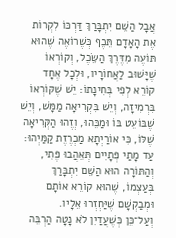אֲבָל הַשֵּׁם יִתְבָּרַךְ דַּרְכּוֹ לִקְרוֹת אֶת הָאָדָם תֵּכֶף כְּשֶׁרוֹאֶה שֶׁהוּא תּוֹעֶה מִדֶּרֶךְ הַשֵּׂכֶל, וְקוֹרְאוֹ שֶׁיָּשׁוּב לַאֲחוֹרָיו, וּלְכָל אֶחָד קוֹרֵא לְפִי בְּחִינָתוֹ: יֵשׁ שֶׁקּוֹרְאוֹ בִּרְמִיזָה, וְיֵשׁ בִּקְרִיאָה מַמָּשׁ, וְיֵשׁ שֶׁבּוֹעֵט בּוֹ וּמַכֵּהוּ, וְזֶהוּ הַקְּרִיאָה שֶׁלּוֹ, כִּי אוֹרַיְתָא מַכְרֶזֶת קַמַּיְהוּ: עַד מָתַי פְּתָיִים תְּאֵהֲבוּ פֶּתִי, וְהַתּוֹרָה הוּא הַשֵּׁם יִתְבָּרַךְ בְּעַצְמוֹ, שֶׁהוּא קוֹרֵא אוֹתָם וּמְבַקְשָׁם שֶׁיַּחְזְרוּ אֵלָיו.
וְעַל־כֵּן כְּשֶׁעֲדַיִן לֹא נָטָה הַרְבֵּה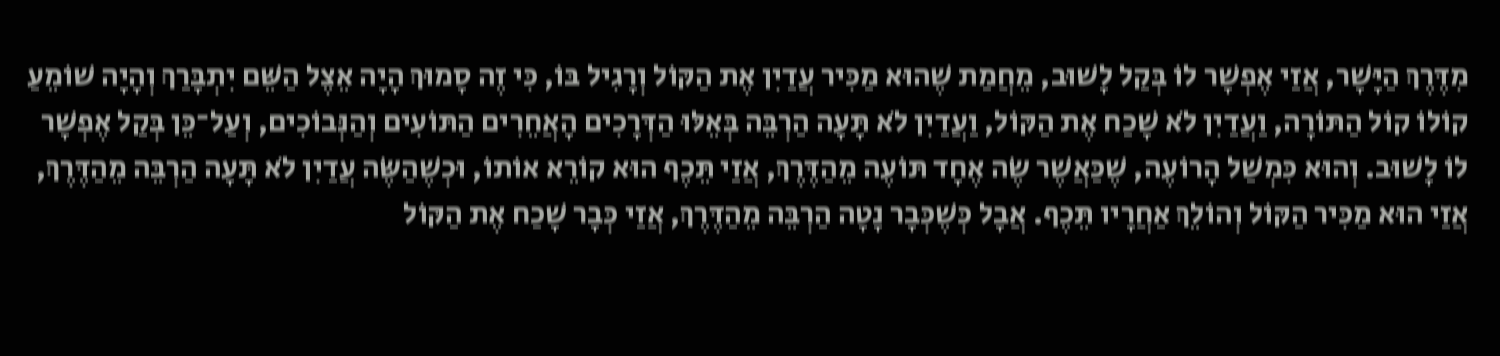מִדֶּרֶךְ הַיָּשָׁר, אֲזַי אֶפְשָׁר לוֹ בְּקַל לָשׁוּב, מֵחֲמַת שֶׁהוּא מַכִּיר עֲדַיִן אֶת הַקּוֹל וְרָגִיל בּוֹ, כִּי זֶה סָמוּךְ הָיָה אֵצֶל הַשֵּׁם יִתְבָּרַךְ וְהָיָה שׁוֹמֵעַ קוֹלוֹ קוֹל הַתּוֹרָה, וַעֲדַיִן לֹא שָׁכַח אֶת הַקּוֹל, וַעֲדַיִן לֹא תָּעָה הַרְבֵּה בְּאֵלּוּ הַדְּרָכִים הָאֲחֵרִים הַתּוֹעִים וְהַנְּבוֹכִים, וְעַל־כֵּן בְּקַל אֶפְשָׁר לוֹ לָשׁוּב. וְהוּא כִּמְשַׁל הָרוֹעֶה, שֶׁכַּאֲשֶׁר שֶׂה אֶחָד תּוֹעֶה מֵהַדֶּרֶךְ, אֲזַי תֵּכֶף הוּא קוֹרֵא אוֹתוֹ, וּכְשֶׁהַשֶּׂה עֲדַיִן לֹא תָּעָה הַרְבֵּה מֵהַדֶּרֶךְ, אֲזַי הוּא מַכִּיר הַקּוֹל וְהוֹלֵךְ אַחֲרָיו תֵּכֶף. אֲבָל כְּשֶׁכְּבָר נָטָה הַרְבֵּה מֵהַדֶּרֶךְ, אֲזַי כְּבָר שָׁכַח אֶת הַקּוֹל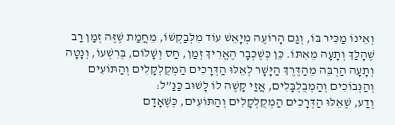וְאֵינוֹ מַכִּיר בּוֹ, וְגַם הָרוֹעֶה מְיָאֵשׁ עוֹד מִלְּבַקְשׁוֹ, מֵחֲמַת שֶׁזֶּה זְמַן רַב שֶׁהָלַךְ וְתָעָה מֵאִתּוֹ. כֵּן כְּשֶׁכְּבָר הֶאֱרִיךְ זְמַן, חַס וְשָׁלוֹם, בְּרִשְׁעוֹ, וְנָטָה וְתָעָה הַרְבֵּה מֵהַדֶּרֶךְ הַיָּשָׁר לְאֵלּוּ הַדְּרָכִים הַמְקֻלְקָלִים וְהַתּוֹעִים וְהַנְּבוֹכִים וְהַמְבֻלְבָּלִים, אֲזַי קָשֶׁה לוֹ לָשׁוּב כַּנַּ”ל:
וְדַע, שֶׁאֵלּוּ הַדְּרָכִים הַמְקֻלְקָלִים וְהַתּוֹעִים, כְּשֶׁאָדָם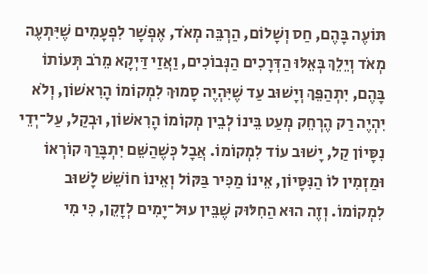תּוֹעֶה בָּהֶם, חַס וְשָׁלוֹם, הַרְבֵּה מְאֹד, אֶפְשָׁר לִפְעָמִים שֶׁיִּתְעֶה מְאֹד וְיֵלֵךְ בְּאֵלּוּ הַדְּרָכִים הַנְּבוֹכִים, וַאֲזַי דַּיְקָא מֵרֹב תְּעוֹתוֹ בָּהֶם, יִתְהַפֵּךְ וְיָשׁוּב עַד שֶׁיִּהְיֶה סָמוּךְ לִמְקוֹמוֹ הָרִאשׁוֹן, וְלֹא יִהְיֶה רַק הֶרְחֵק מְעַט בֵּינוֹ לְבֵין מְקוֹמוֹ הָרִאשׁוֹן, וּבְקַל, עַל־יְדֵי נִסָּיוֹן קַל, יָשׁוּב עוֹד לִמְקוֹמוֹ. אֲבָל כְּשֶׁהַשֵּׁם יִתְבָּרַךְ קוֹרְאוֹ וּמַזְמִין לוֹ הַנִּסָּיוֹן, אֵינוֹ מַכִּיר בַּקּוֹל וְאֵינוֹ חוֹשֵׁשׁ לָשׁוּב לִמְקוֹמוֹ. וְזֶה הוּא הַחִלּוּק שֶׁבֵּין עוּל־יָמִים לְזָקֵן, כִּי מִי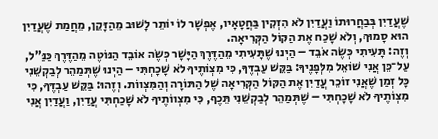שֶׁעֲדַיִן בְּבַחֲרוּתוֹ וַעֲדַיִן לֹא הִזְקִין בַּחֲטָאָיו, אֶפְשָׁר לוֹ יוֹתֵר לָשׁוּב מֵהַזָּקֵן, מֵחֲמַת שֶׁעֲדַיִן הוּא סָמוּךְ, וְלֹא שָׁכַח אֶת הַקּוֹל הַקְּרִיאָה.
וְזֶה: תָּעִיתִי כְּשֶׂה אֹבֵד – הַיְנוּ שֶׁתָּעִיתִי מֵהַדֶּרֶךְ הַיָּשָׁר כְּשֶׂה אוֹבֵד הַנּוֹטֶה מֵהַדֶּרֶךְ כַּנַּ”ל, עַל־כֵּן אֲנִי שׁוֹאֵל מִלְּפָנֶיךָ: בַּקֵּשׁ עַבְדֶּךָ, כִּי מִצְוֹתֶיךָ לֹא שָׁכָחְתִּי – הַיְנוּ שֶׁתְּמַהֵר לְבַקְשֵׁנִי כָּל זְמַן שֶׁאֲנִי זוֹכֵר עֲדַיִן אֶת הַקּוֹל הַקְּרִיאָה שֶׁל הַתּוֹרָה וְהַמִּצְווֹת. וְזֶהוּ: בַּקֵּשׁ עַבְדֶּךָ, כִּי מִצְוֹתֶיךָ לֹא שָׁכָחְתִּי – שֶׁתְּמַהֵר לְבַקְשֵׁנִי תֵּכֶף, כִּי מִצְווֹתֶיךָ לֹא שָׁכַחְתִּי עֲדַיִן, וַעֲדַיִן אֲנִי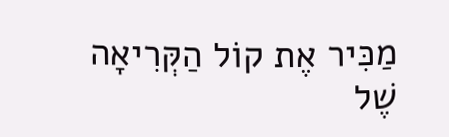מַכִּיר אֶת קוֹל הַקְּרִיאָה שֶׁל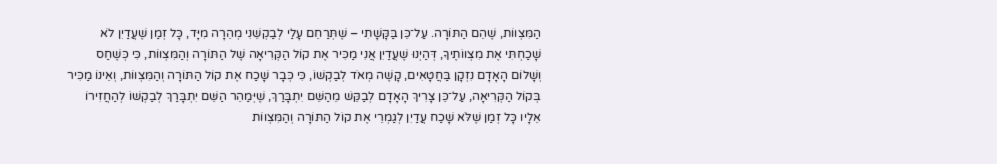הַמִּצְווֹת, שֶׁהֵם הַתּוֹרָה. עַל־כֵּן בַּקָּשָׁתִי – שֶׁתְּרַחֵם עָלַי לְבַקְשֵׁנִי מְהֵרָה מִיָּד, כָּל זְמַן שֶׁעֲדַיִן לֹא שָׁכַחְתִּי אֶת מִצְווֹתֶיךָ, דְּהַיְנוּ שֶׁעֲדַיִן אֲנִי מַכִּיר אֶת קוֹל הַקְּרִיאָה שֶׁל הַתּוֹרָה וְהַמִּצְווֹת, כִּי כְּשֶׁחַס וְשָׁלוֹם הָאָדָם נִזְקָן בַּחֲטָאִים, קָשֶׁה מְאֹד לְבַקְשׁוֹ, כִּי כְּבָר שָׁכַח אֶת קוֹל הַתּוֹרָה וְהַמִּצְווֹת, וְאֵינוֹ מַכִּיר בְּקוֹל הַקְּרִיאָה, עַל־כֵּן צָרִיךְ הָאָדָם לְבַקֵּשׁ מֵהַשֵּׁם יִתְבָּרַךְ, שֶׁיְּמַהֵר הַשֵּׁם יִתְבָּרַךְ לְבַקְשׁוֹ לְהַחֲזִירוֹ אֵלָיו כָּל זְמַן שֶׁלֹּא שָׁכַח עֲדַיִן לְגַמְרֵי אֶת קוֹל הַתּוֹרָה וְהַמִּצְווֹת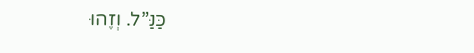כַּנַּ”ל. וְזֶהוּ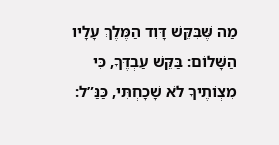מַה שֶּׁבִּקֵּשׁ דָּוִד הַמֶּלֶךְ עָלָיו הַשָּׁלוֹם: בַּקֵּשׁ עַבְדֶּךָ, כִּי מִצְוֹתֶיךָ לֹא שָׁכָחְתִּי, כַּנַּ”ל: